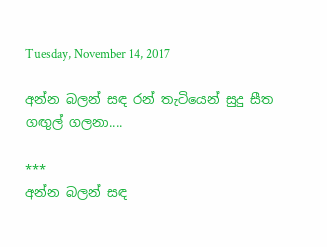Tuesday, November 14, 2017

අන්න බලන් සඳ රන් තැටියෙන් සුදු සීත ගඟුල් ගලනා....

***
අන්න බලන් සඳ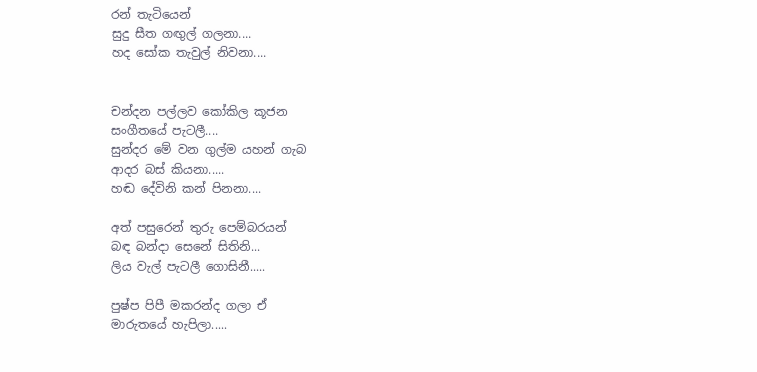රන් තැටියෙන්
සුදු සීත ගඟුල් ගලනා....
හද සෝක තැවුල් නිවනා....


චන්දන පල්ලව කෝකිල කූජන
සංගීතයේ පැටලී....
සුන්දර මේ වන ගුල්ම යහන් ගැබ
ආදර බස් කියනා.....
හඬ දේවිනි කන් පිනනා....

අත් පසුරෙන් තුරු පෙම්බරයන්
බඳ බන්දා සෙනේ සිතිනි...
ලිය වැල් පැටලී ගොසිනී.....

පුෂ්ප පිපී මකරන්ද ගලා ඒ
මාරුතයේ හැපිලා.....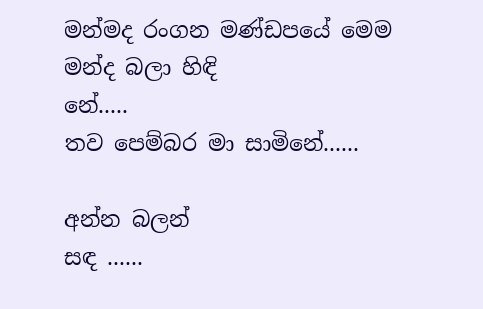මන්මද රංගන මණ්ඩපයේ මෙම
මන්ද බලා හිඳි
නේ.....
තව පෙම්බර මා සාමිනේ......

අන්න බලන්
සඳ ......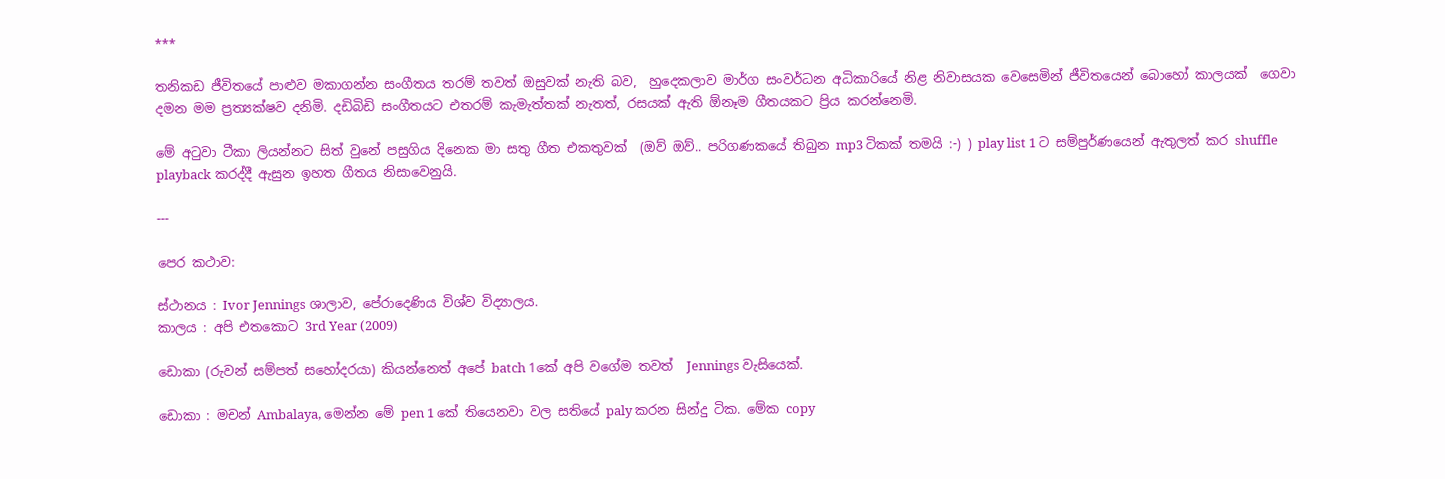***

තනිකඩ ජීවිතයේ පාළුව මකාගන්න සංගීතය තරම් තවත් ඔසුවක් නැති බව,  හුදෙකලාව මාර්ග සංවර්ධන අධිකාරියේ නිළ නිවාසයක වෙසෙමින් ජීවිතයෙන් බොහෝ කාලයක්  ගෙවා දමන මම ප්‍රත්‍යක්ෂව දනිමි. දඩිබිඩි සංගීතයට එතරම් කැමැත්තක් නැතත්, රසයක් ඇති ඕනෑම ගීතයකට ප්‍රිය කරන්නෙමි.

මේ අටුවා ටීකා ලියන්නට සිත් වුනේ පසුගිය දිනෙක මා සතු ගීත එකතුවක්  (ඔව් ඔව්.. පරිගණකයේ තිබුන mp3 ටිකක් තමයි :-) ) play list 1 ට සම්පුර්ණයෙන් ඇතුලත් කර shuffle playback කරද්දී ඇසුන ඉහත ගීතය නිසාවෙනුයි.

---

පෙර කථාව:

ස්ථානය : Ivor Jennings ශාලාව, පේරාදෙණිය විශ්ව විද්‍යාලය.
කාලය : අපි එතකොට 3rd Year (2009)

ඩොකා (රුවන් සම්පත් සහෝදරයා) කියන්නෙත් අපේ batch 1කේ අපි වගේම තවත්  Jennings වැසියෙක්.

ඩොකා : මචන් Ambalaya, මෙන්න මේ pen 1 කේ තියෙනවා වල සතියේ paly කරන සින්දු ටික. මේක copy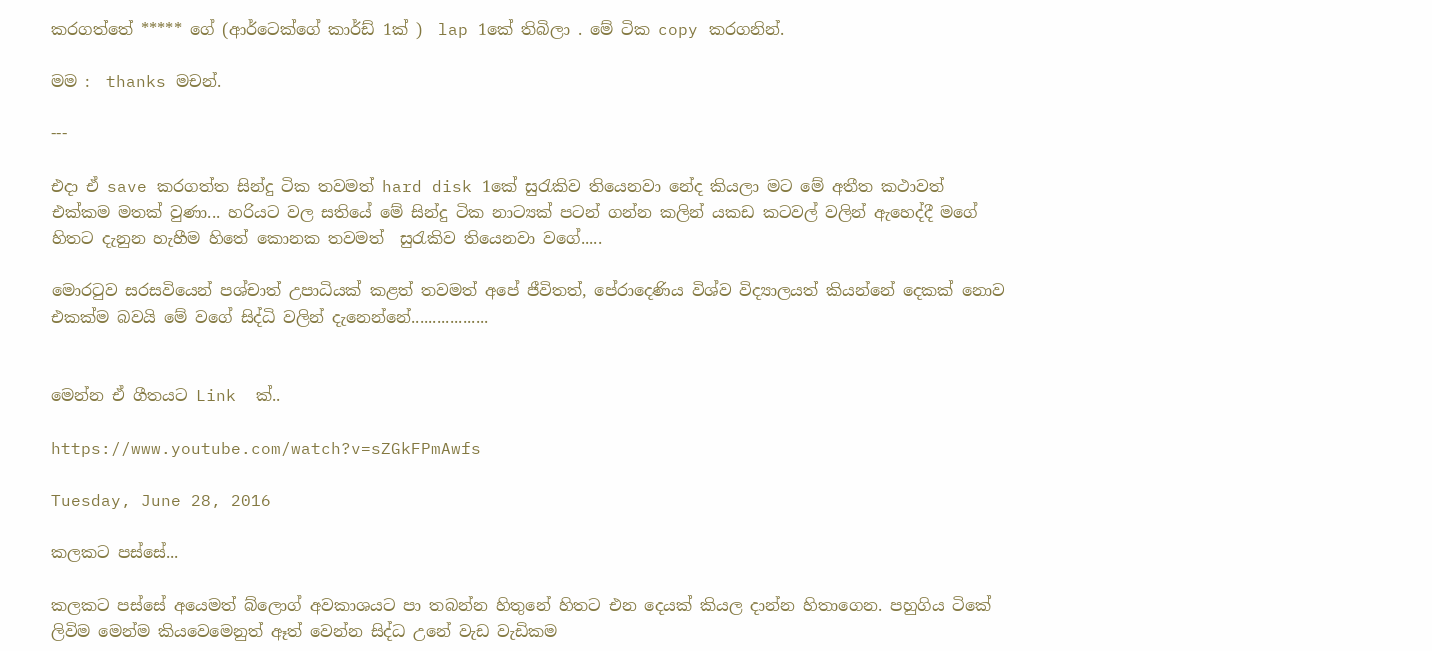කරගත්තේ ***** ගේ (ආර්ටෙක්ගේ කාර්ඩ් 1ක් )  lap 1කේ තිබිලා . මේ ටික copy කරගනින්.

මම :  thanks මචන්.

---

එදා ඒ save කරගත්ත සින්දු ටික තවමත් hard disk 1කේ සුරැකිව තියෙනවා නේද කියලා මට මේ අතීත කථාවත් එක්කම මතක් වුණා... හරියට වල සතියේ මේ සින්දු ටික නාට්‍යක් පටන් ගන්න කලින් යකඩ කටවල් වලින් ඇහෙද්දී මගේ හිතට දැනුන හැහීම හිතේ කොනක තවමත්  සුරැකිව තියෙනවා වගේ.....

මොරටුව සරසවියෙන් පශ්චාත් උපාධියක් කළත් තවමත් අපේ ජීවිතත්, පේරාදෙණිය විශ්ව විද්‍යාලයත් කියන්නේ දෙකක් නොව එකක්ම බවයි මේ වගේ සිද්ධි වලින් දැනෙන්නේ..................


මෙන්න ඒ ගීතයට Link  ක්..

https://www.youtube.com/watch?v=sZGkFPmAwfs

Tuesday, June 28, 2016

කලකට පස්සේ...

කලකට පස්සේ අයෙමත් බ්ලොග් අවකාශයට පා තබන්න හිතුනේ හිතට එන දෙයක් කියල දාන්න හිතාගෙන. පහුගිය ටිකේ ලිවිම මෙන්ම කියවෙමෙනුත් ඈත් වෙන්න සිද්ධ උනේ වැඩ වැඩිකම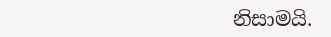නිසාමයි.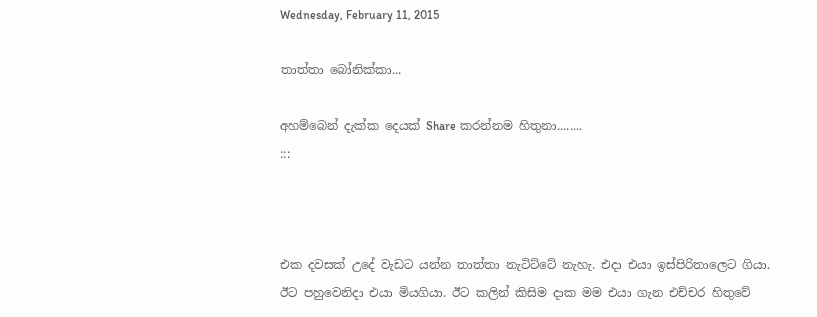Wednesday, February 11, 2015

තාත්තා බෝනික්කා...

අහම්බෙන් දැක්ක දෙයක් Share කරන්නම හිතුනා........
:::



එක දවසක් උදේ වැඩට යන්න තාත්තා නැටිට්ටේ නැහැ. එදා එයා ඉස්පිරිතාලෙට ගියා. ඊට පහුවෙනිදා එයා මියගියා. ඊට කලින් කිසිම දාක මම එයා ගැන එච්චර හිතුවේ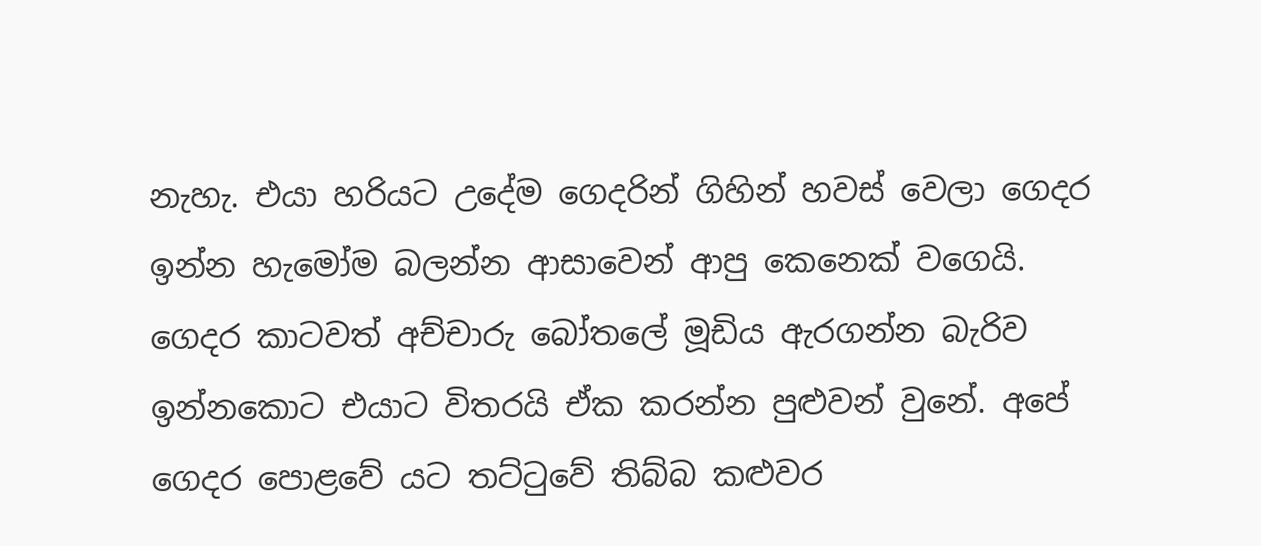නැහැ. එයා හරියට උදේම ගෙදරින් ගිහින් හවස් වෙලා ගෙදර ඉන්න හැමෝම බලන්න ආසාවෙන් ආපු කෙනෙක් වගෙයි.
ගෙදර කාටවත් අච්චාරු බෝතලේ මූඩිය ඇරගන්න බැරිව ඉන්නකොට එයාට විතරයි ඒක කරන්න පුළුවන් වුනේ. අපේ ගෙදර පොළවේ යට තට්ටුවේ තිබ්බ කළුවර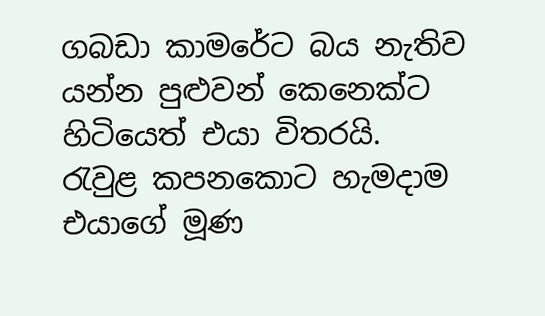ගබඩා කාමරේට බය නැතිව යන්න පුළුවන් කෙනෙක්ට හිටියෙත් එයා විතරයි.
රැවුළ කපනකොට හැමදාම එයාගේ මූණ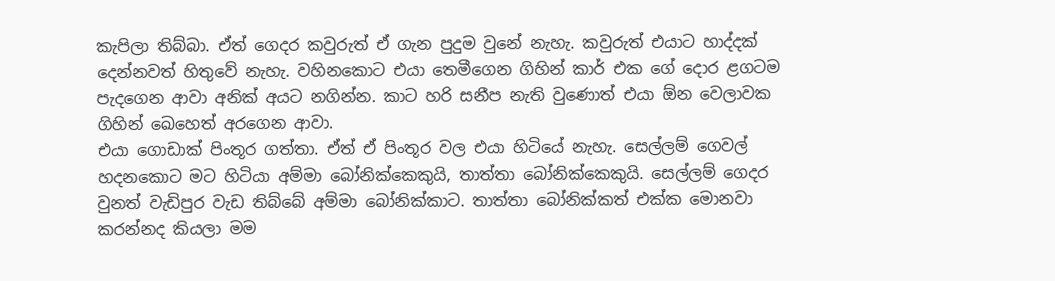කැපිලා තිබ්බා. ඒත් ගෙදර කවුරුත් ඒ ගැන පුදුම වුනේ නැහැ. කවුරුත් එයාට හාද්දක් දෙන්නවත් හිතුවේ නැහැ. වහිනකොට එයා තෙමීගෙන ගිහින් කාර් එක ගේ දොර ළගටම පැදගෙන ආවා අනික් අයට නගින්න. කාට හරි සනීප නැති වුණොත් එයා ඕන වෙලාවක ගිහින් ඛෙහෙත් අරගෙන ආවා.
එයා ගොඩාක් පිංතූර ගත්තා. ඒත් ඒ පිංතූර වල එයා හිටියේ නැහැ. සෙල්ලම් ගෙවල් හදනකොට මට හිටියා අම්මා බෝනික්කෙකුයි, තාත්තා බෝනික්කෙකුයි. සෙල්ලම් ගෙදර වුනත් වැඩිපුර වැඩ තිබ්බේ අම්මා බෝනික්කාට. තාත්තා බෝනික්කත් එක්ක මොනවා කරන්නද කියලා මම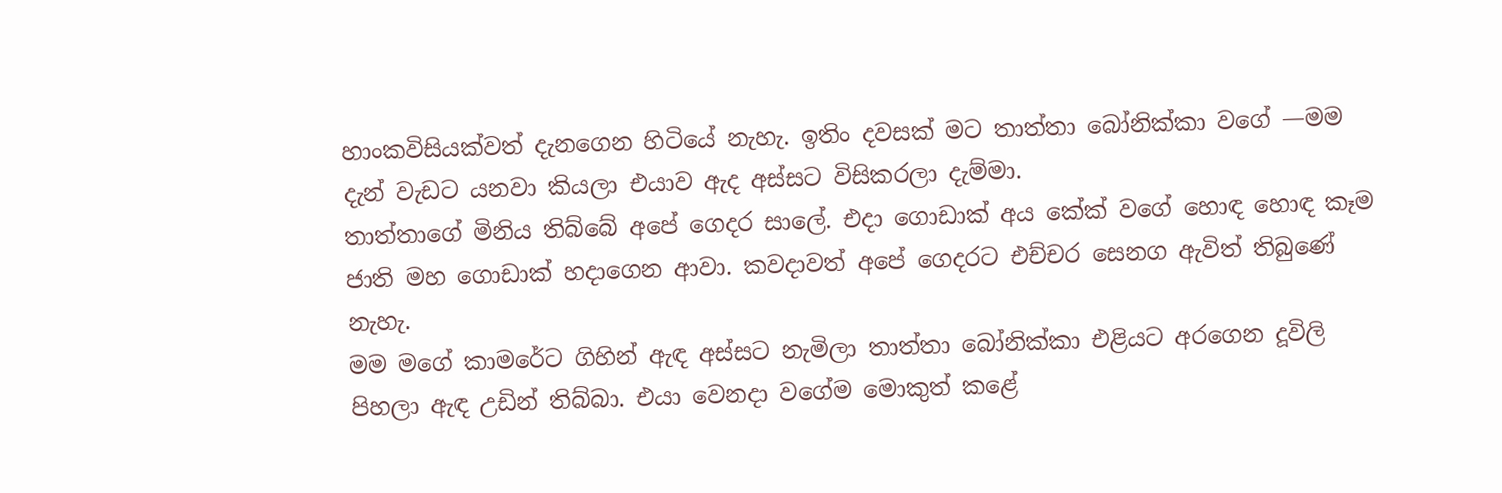හාංකවිසියක්වත් දැනගෙන හිටියේ නැහැ. ඉතිං දවසක් මට තාත්තා බෝනික්කා වගේ —මම දැන් වැඩට යනවා කියලා එයාව ඇද අස්සට විසිකරලා දැම්මා.
තාත්තාගේ මිනිය තිබ්බේ අපේ ගෙදර සාලේ. එදා ගොඩාක් අය කේක් වගේ හොඳ හොඳ කෑම ජාති මහ ගොඩාක් හදාගෙන ආවා. කවදාවත් අපේ ගෙදරට එච්චර සෙනග ඇවිත් තිබුණේ නැහැ.
මම මගේ කාමරේට ගිහින් ඇඳ අස්සට නැමිලා තාත්තා බෝනික්කා එළියට අරගෙන දූවිලි පිහලා ඇඳ උඩින් තිබ්බා. එයා වෙනදා වගේම මොකුත් කළේ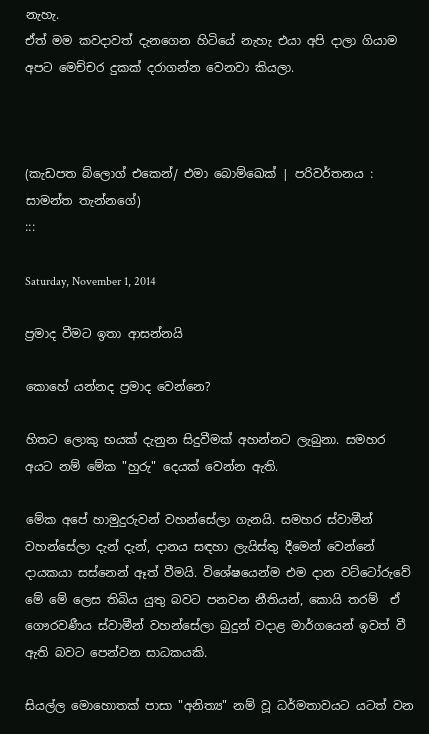නැහැ.
ඒත් මම කවදාවත් දැනගෙන හිටියේ නැහැ එයා අපි දාලා ගියාම අපට මෙච්චර දුකක් දරාගන්න වෙනවා කියලා.



(කැඩපත බ්ලොග් එකෙන්/ එමා බොම්ඛෙක් | පරිවර්තනය : සාමන්ත තැන්නගේ)
:::

Saturday, November 1, 2014

ප්‍රමාද වීමට ඉතා ආසන්නයි

කොහේ යන්නද ප්‍රමාද වෙන්නෙ?

හිතට ලොකු භයක් දැනුන සිදුවීමක් අහන්නට ලැබුනා. සමහර අයට නම් මේක "හුරු" දෙයක් වෙන්න ඇති.

මේක අපේ හාමුදුරුවන් වහන්සේලා ගැනයි. සමහර ස්වාමීන් වහන්සේලා දැන් දැන්, දානය සඳහා ලැයිස්තු දීමෙන් වෙන්නේ දායකයා සස්නෙන් ඈත් වීමයි. විශේෂයෙන්ම එම දාන වට්ටෝරුවේ මේ මේ ලෙස තිබිය යුතු බවට පනවන නීතියන්, කොයි තරම්  ඒ ගෞරවණීය ස්වාමීන් වහන්සේලා බුදුන් වදාළ මාර්ගයෙන් ඉවත් වී ඇති බවට පෙන්වන සාධකයකි.

සියල්ල මොහොතක් පාසා "අනිත්‍ය" නම් වූ ධර්මතාවයට යටත් වන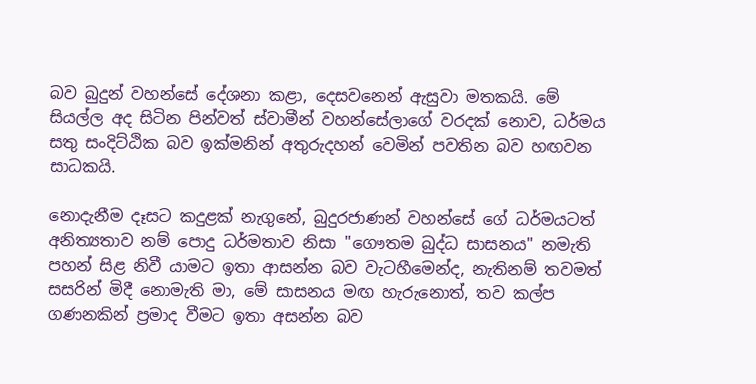බව බුදුන් වහන්සේ දේශනා කළා, දෙසවනෙන් ඇසුවා මතකයි. මේ සියල්ල අද සිටින පින්වත් ස්වාමීන් වහන්සේලාගේ වරදක් නොව, ධර්මය සතු සංදිට්ඨික බව ඉක්මනින් අතුරුදහන් වෙමින් පවතින බව හඟවන සාධකයි.

නොදැනීම දෑසට කදුළක් නැගුනේ, බුදුරජාණන් වහන්සේ ගේ ධර්මයටත් අනිත්‍යතාව නම් පොදු ධර්මතාව නිසා "ගෞතම බුද්ධ සාසනය" නමැති පහන් සිළ නිවී යාමට ඉතා ආසන්න බව වැටහීමෙන්ද, නැතිනම් තවමත් සසරින් මිදී නොමැති මා, මේ සාසනය මඟ හැරුනොත්, තව කල්ප ගණනකින් ප්‍රමාද වීමට ඉතා අසන්න බව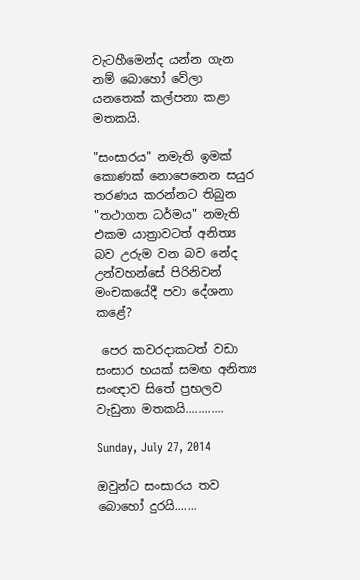වැටහීමෙන්ද යන්න ගැන නම් බොහෝ වේලා යනතෙක් කල්පනා කළා මතකයි.

"සංසාරය" නමැති ඉමක් කොණක් නොපෙනෙන සයුර තරණය කරන්නට තිබුන "තථාගත ධර්මය" නමැති එකම යාත්‍රාවටත් අනිත්‍ය බව උරුම වන බව නේද උන්වහන්සේ පිරිනිවන් මංචකයේදී පවා දේශනා කළේ?

 පෙර කවරදාකටත් වඩා සංසාර භයක් සමඟ අනිත්‍ය සංඥාව සිතේ ප්‍රභලව වැඩුනා මතකයි............

Sunday, July 27, 2014

ඔවුන්ට සංසාරය තව බොහෝ දුරයි.......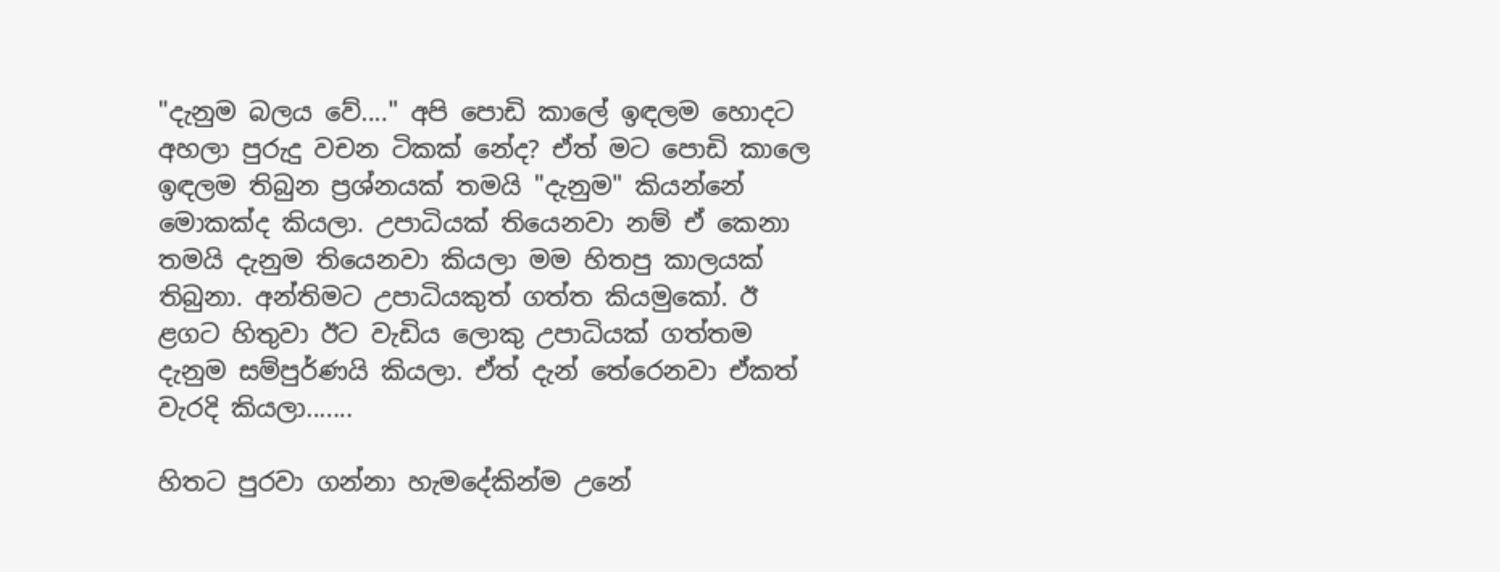"දැනුම බලය වේ...." අපි පොඩි කාලේ ඉඳලම හොදට අහලා පුරුදු වචන ටිකක් නේද? ඒත් මට පොඩි කාලෙ ඉඳලම තිබුන ප්‍රශ්නයක් තමයි "දැනුම" කියන්නේ මොකක්ද කියලා. උපාධියක් තියෙනවා නම් ඒ කෙනා තමයි දැනුම තියෙනවා කියලා මම හිතපු කාලයක් තිබුනා. අන්තිමට උපාධියකුත් ගත්ත කියමුකෝ. ඊ ළගට හිතුවා ඊට‍ වැඩිය ලොකු උපාධියක් ගත්තම දැනුම සම්පුර්ණයි කියලා. ඒත් දැන් තේරෙනවා ඒකත් වැරදි කියලා.......

හිතට පුරවා ගන්නා හැමදේකින්ම උනේ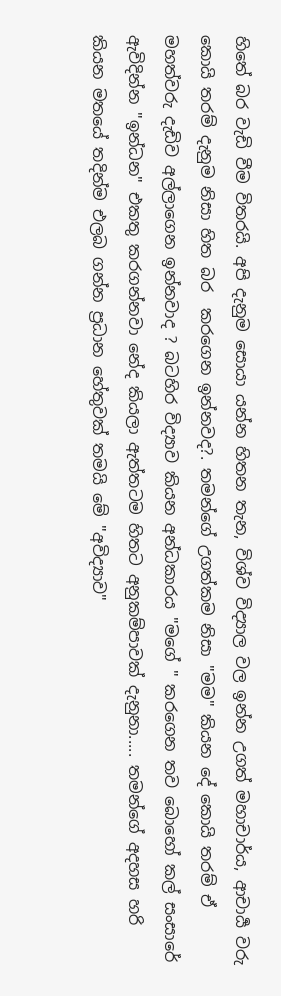හිතේ බර වැඩි වීම විතරයි. අපි දැනුම සොයා යන්න හිතන තැන, විශ්ව විද්‍යාල වල ඉන්න උගත් මහාචාර්ය, ආචාර්‍ය වරු කොයි තරම් දැනුම නිසා හිත බර  කරගෙන ඉන්නවද?. තමන්ගේ උගත්කම නිසා "මම" කියන දේ කොයි තරම් ඒ මහත්වරු දැඩිව අල්ලාගෙන ඉන්නවාද ? බටහිර විද්‍යාව කියන අන්ධකාරය "මගේ " කරගෙන තව බොහෝ කල් සංසාරේ ඇවිදින්න "ඉන්ධන" එකතු කරගන්නවා නේද කියලා ඇත්තටම හිතට අනුකම්පාවක් දැනුනා..... තමන්ගේ අදහස හරි කියන මතයේ තදින්ම එලබ ගන්න ප්‍රධාන හේතුවක් තමයි මේ "අවිද්‍යාව"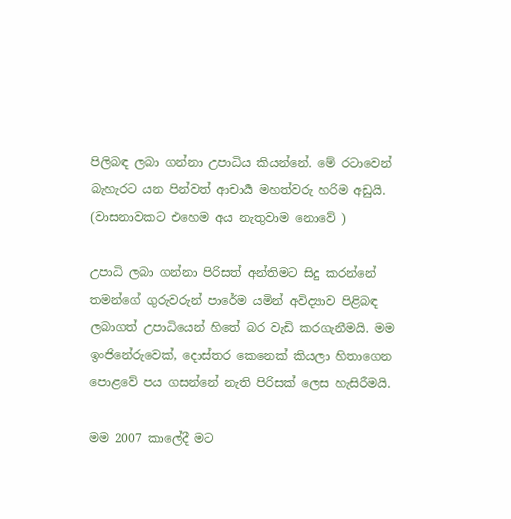පිලිබඳ ලබා ගන්නා උපාධිය කියන්නේ. මේ රටාවෙන් බැහැරට යන පින්වත් ආචාර්‍ය මහත්වරු හරිම අඩුයි. (වාසනාවකට එහෙම අය නැතුවාම නොවේ )

උපාධි ලබා ගන්නා පිරිසත් අන්තිමට සිදු කරන්නේ තමන්ගේ ගුරුවරුන් පාරේම යමින් අවිද්‍යාව පිළිබඳ ලබාගත් උපාධියෙන් හිතේ බර වැඩි කරගැනීමයි. මම ඉංජිනේරුවෙක්, දොස්තර කෙනෙක් කියලා හිතාගෙන පොළවේ පය ගසන්නේ නැති පිරිසක් ලෙස හැසිරීමයි.

මම 2007 කාලේදී මට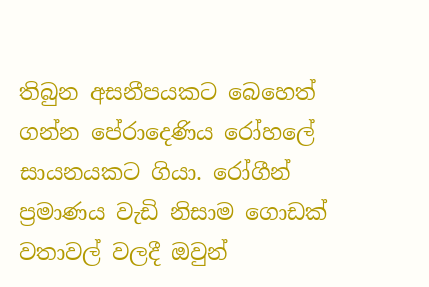තිබුන අසනීපයකට බෙහෙත් ගන්න පේරාදෙණිය රෝහලේ සායනයකට ගියා. රෝගීන් ප්‍රමාණය වැඩි නිසාම ගොඩක් වතාවල් වලදී ඔවුන්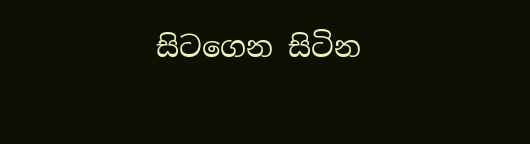සිටගෙන සිටින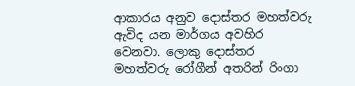ආකාරය අනුව දොස්තර මහත්වරු ඇවිද යන මාර්ගය අවහිර වෙනවා. ලොකු දොස්තර මහත්වරු රෝගීන් අතරින් රිංගා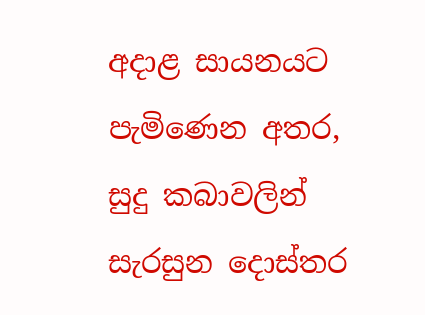අදාළ සායනයට පැමිණෙන අතර, සුදු කබාවලින් සැරසුන දොස්තර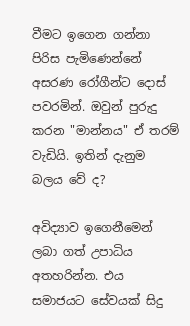වීමට ඉගෙන ගන්නා පිරිස පැමිණෙන්නේ අසරණ රෝගීන්ට දොස් පවරමින්. ඔවුන් පුරුදු කරන "මාන්නය" ඒ තරම් වැඩියි. ඉතින් දැනුම බලය වේ ද?

අවිද්‍යාව ඉගෙනීමෙන් ලබා ගත් උපාධිය අතහරින්න. එය සමාජයට සේවයක් සිදු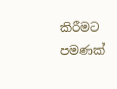කිරීමට පමණක්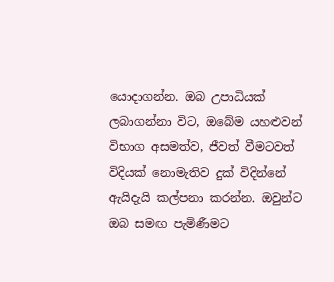යොදාගන්න. ඔබ උපාධියක් ලබාගන්නා විට, ඔබේම යහළුවන් විභාග අසමත්ව, ජීවත් වීමටවත් විදියක් නොමැතිව දුක් විදින්නේ ඇයිදැයි කල්පනා කරන්න. ඔවුන්ට ඔබ සමඟ පැමිණීමට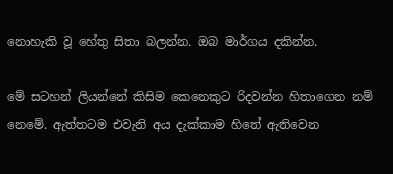නොහැකි වූ හේතු සිතා බලන්න. ඔබ මාර්ගය දකින්න.

මේ සටහන් ලියන්නේ කිසිම කෙනෙකුට රිදවන්න හිතාගෙන නම් නෙමේ. ඇත්තටම එවැනි අය දැක්කාම හිතේ ඇතිවෙන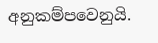අනුකම්පවෙනුයි.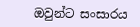ඔවුන්ට සංසාරය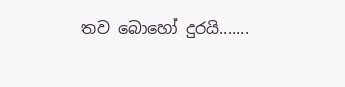තව බොහෝ දුරයි.......